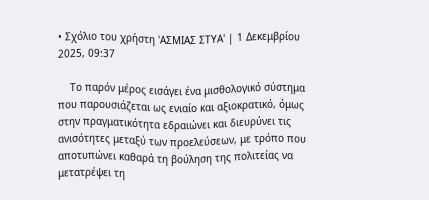• Σχόλιο του χρήστη 'ΑΣΜΙΑΣ ΣΤΥΑ' | 1 Δεκεμβρίου 2025, 09:37

    Το παρόν μέρος εισάγει ένα μισθολογικό σύστημα που παρουσιάζεται ως ενιαίο και αξιοκρατικό, όμως στην πραγματικότητα εδραιώνει και διευρύνει τις ανισότητες μεταξύ των προελεύσεων, με τρόπο που αποτυπώνει καθαρά τη βούληση της πολιτείας να μετατρέψει τη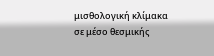μισθολογική κλίμακα σε μέσο θεσμικής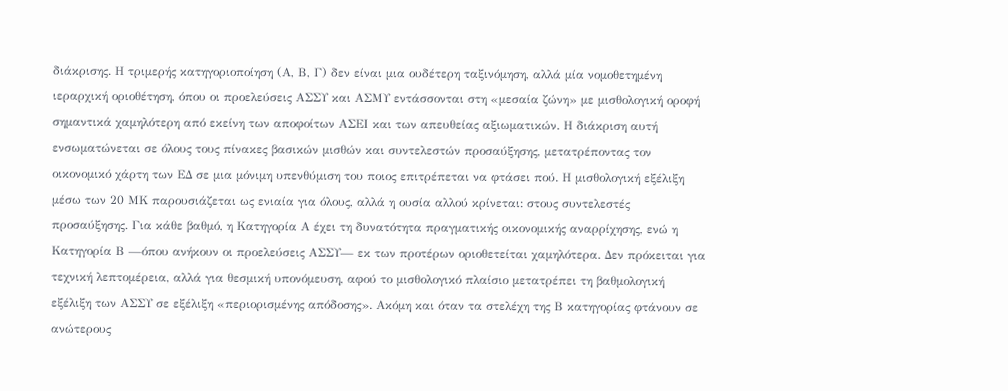διάκρισης. Η τριμερής κατηγοριοποίηση (Α, Β, Γ) δεν είναι μια ουδέτερη ταξινόμηση, αλλά μία νομοθετημένη ιεραρχική οριοθέτηση, όπου οι προελεύσεις ΑΣΣΥ και ΑΣΜΥ εντάσσονται στη «μεσαία ζώνη» με μισθολογική οροφή σημαντικά χαμηλότερη από εκείνη των αποφοίτων ΑΣΕΙ και των απευθείας αξιωματικών. Η διάκριση αυτή ενσωματώνεται σε όλους τους πίνακες βασικών μισθών και συντελεστών προσαύξησης, μετατρέποντας τον οικονομικό χάρτη των ΕΔ σε μια μόνιμη υπενθύμιση του ποιος επιτρέπεται να φτάσει πού. Η μισθολογική εξέλιξη μέσω των 20 ΜΚ παρουσιάζεται ως ενιαία για όλους, αλλά η ουσία αλλού κρίνεται: στους συντελεστές προσαύξησης. Για κάθε βαθμό, η Κατηγορία Α έχει τη δυνατότητα πραγματικής οικονομικής αναρρίχησης, ενώ η Κατηγορία Β —όπου ανήκουν οι προελεύσεις ΑΣΣΥ— εκ των προτέρων οριοθετείται χαμηλότερα. Δεν πρόκειται για τεχνική λεπτομέρεια, αλλά για θεσμική υπονόμευση, αφού το μισθολογικό πλαίσιο μετατρέπει τη βαθμολογική εξέλιξη των ΑΣΣΥ σε εξέλιξη «περιορισμένης απόδοσης». Ακόμη και όταν τα στελέχη της Β κατηγορίας φτάνουν σε ανώτερους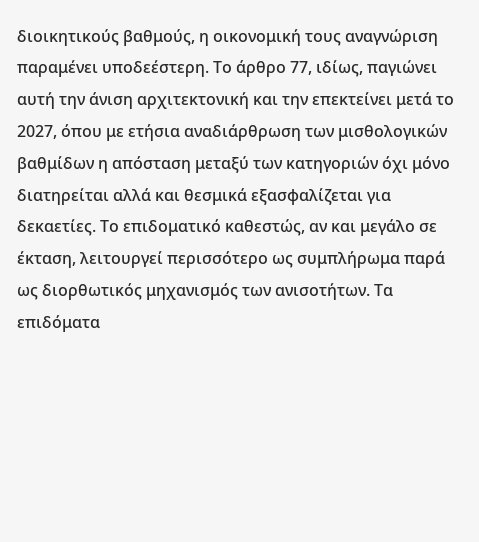διοικητικούς βαθμούς, η οικονομική τους αναγνώριση παραμένει υποδεέστερη. Το άρθρο 77, ιδίως, παγιώνει αυτή την άνιση αρχιτεκτονική και την επεκτείνει μετά το 2027, όπου με ετήσια αναδιάρθρωση των μισθολογικών βαθμίδων η απόσταση μεταξύ των κατηγοριών όχι μόνο διατηρείται αλλά και θεσμικά εξασφαλίζεται για δεκαετίες. Το επιδοματικό καθεστώς, αν και μεγάλο σε έκταση, λειτουργεί περισσότερο ως συμπλήρωμα παρά ως διορθωτικός μηχανισμός των ανισοτήτων. Τα επιδόματα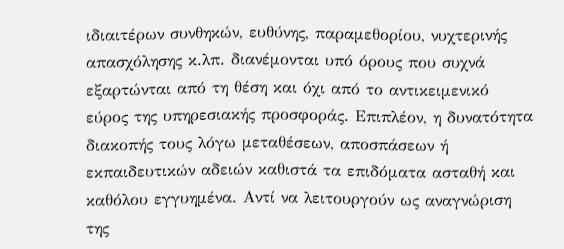ιδιαιτέρων συνθηκών, ευθύνης, παραμεθορίου, νυχτερινής απασχόλησης κ.λπ. διανέμονται υπό όρους που συχνά εξαρτώνται από τη θέση και όχι από το αντικειμενικό εύρος της υπηρεσιακής προσφοράς. Επιπλέον, η δυνατότητα διακοπής τους λόγω μεταθέσεων, αποσπάσεων ή εκπαιδευτικών αδειών καθιστά τα επιδόματα ασταθή και καθόλου εγγυημένα. Αντί να λειτουργούν ως αναγνώριση της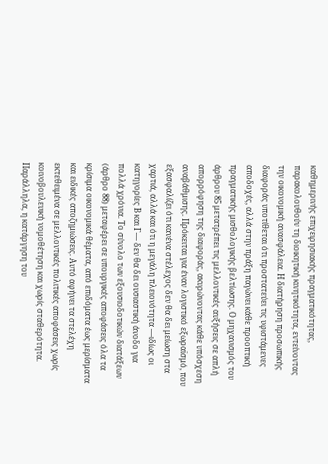καθημερινής επιχειρησιακής πραγματικότητας, παρακολουθούν τη διοικητική κινητικότητα, εντείνοντας την οικονομική ανασφάλεια. Η διατήρηση προσωπικής διαφοράς υποτίθεται ότι προστατεύει τις υφιστάμενες αποδοχές, αλλά στην πράξη παγώνει κάθε προοπτική πραγματικής μισθολογικής βελτίωσης. Ο μηχανισμός του άρθρου 85 μετατρέπει τις μελλοντικές αυξήσεις σε απλή απορρόφηση της διαφοράς, ακυρώνοντας κάθε υπόσχεση αναβάθμισης. Πρόκειται για έναν λογιστικό εξωραϊσμό, που εξασφαλίζει ότι κανένα στέλεχος δεν θα δει μείωση στα χαρτιά, αλλά και ότι η μεγάλη πλειονότητα —ιδίως οι κατηγορίες Β και Γ— δεν θα δει ουσιαστική άνοδο για πολλά χρόνια. Το σύνολο των εξουσιοδοτικών διατάξεων (άρθρο 88) μεταφέρει σε υπουργικές αποφάσεις όλα τα κρίσιμα οικονομικά θέματα, από επιδόματα έως μερίσματα και ειδικές αποζημιώσεις. Αυτό αφήνει τα στελέχη εκτεθειμένα σε μελλοντικές πολιτικές αποφάσεις χωρίς κοινοβουλευική νομοθέτηση και χωρίς σταθερότητα. Παράλληλα, η κατάργηση του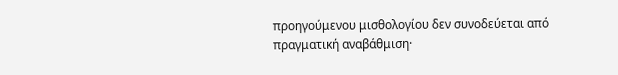προηγούμενου μισθολογίου δεν συνοδεύεται από πραγματική αναβάθμιση·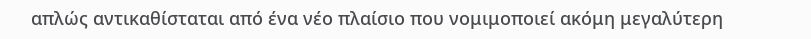απλώς αντικαθίσταται από ένα νέο πλαίσιο που νομιμοποιεί ακόμη μεγαλύτερη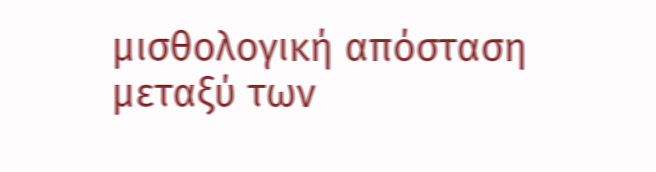μισθολογική απόσταση μεταξύ των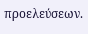προελεύσεων.